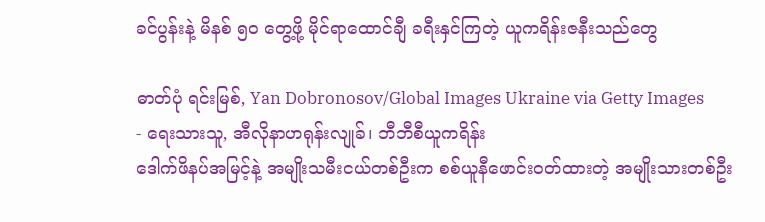ခင်ပွန်းနဲ့ မိနစ် ၅၀ တွေ့ဖို့ မိုင်ရာထောင်ချီ ခရီးနှင်ကြတဲ့ ယူကရိန်းဇနီးသည်တွေ

ဓာတ်ပုံ ရင်းမြစ်, Yan Dobronosov/Global Images Ukraine via Getty Images
- ရေးသားသူ, အီလိုနာဟရုန်းလျုခ်၊ ဘီဘီစီယူကရိန်း
ဒေါက်ဖိနပ်အမြင့်နဲ့ အမျိုးသမီးငယ်တစ်ဦးက စစ်ယူနီဖောင်းဝတ်ထားတဲ့ အမျိုးသားတစ်ဦး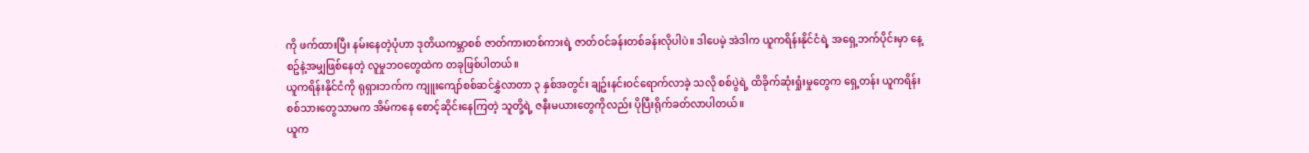ကို ဖက်ထားပြီး နမ်းနေတဲ့ပုံဟာ ဒုတိယကမ္ဘာစစ် ဇာတ်ကားတစ်ကားရဲ့ ဇာတ်ဝင်ခန်းတစ်ခန်းလိုပါပဲ။ ဒါပေမဲ့ အဲဒါက ယူကရိန်းနိုင်ငံရဲ့ အရှေ့ဘက်ပိုင်းမှာ နေ့စဥ်နဲ့အမျှဖြစ်နေတဲ့ လူမှုဘဝတွေထဲက တခုဖြစ်ပါတယ်။
ယူကရိန်းနိုင်ငံကို ရုရှားဘက်က ကျူးကျော်စစ်ဆင်နွှဲလာတာ ၃ နှစ်အတွင်း ချဥ်းနင်းဝင်ရောက်လာခဲ့ သလို စစ်ပွဲရဲ့ ထိခိုက်ဆုံးရှုံးမှုတွေက ရှေ့တန်း ယူကရိန်းစစ်သားတွေသာမက အိမ်ကနေ စောင့်ဆိုင်းနေကြတဲ့ သူတို့ရဲ့ ဇနီးမယားတွေကိုလည်း ပိုပြီးရိုက်ခတ်လာပါတယ်။
ယူက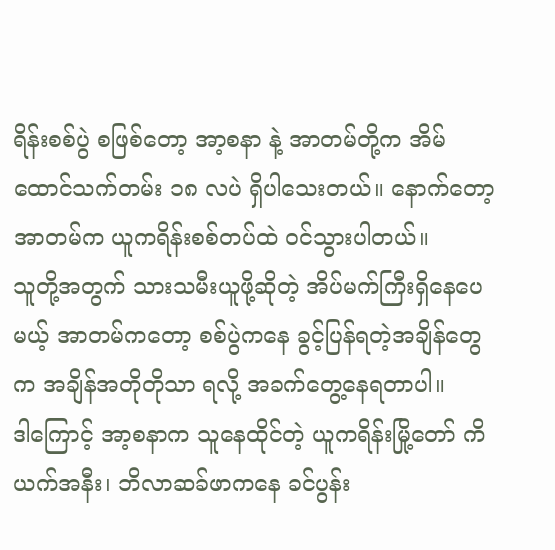ရိန်းစစ်ပွဲ စဖြစ်တော့ အာ့စနာ နဲ့ အာတမ်တို့က အိမ်ထောင်သက်တမ်း ၁၈ လပဲ ရှိပါသေးတယ်။ နောက်တော့ အာတမ်က ယူကရိန်းစစ်တပ်ထဲ ဝင်သွားပါတယ်။
သူတို့အတွက် သားသမီးယူဖို့ဆိုတဲ့ အိပ်မက်ကြီးရှိနေပေမယ့် အာတမ်ကတော့ စစ်ပွဲကနေ ခွင့်ပြန်ရတဲ့အချိန်တွေက အချိန်အတိုတိုသာ ရလို့ အခက်တွေ့နေရတာပါ။
ဒါကြောင့် အာ့စနာက သူနေထိုင်တဲ့ ယူကရိန်းမြို့တော် ကိယက်အနီး၊ ဘိလာဆခ်ဖာကနေ ခင်ပွန်း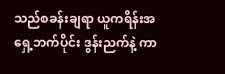သည်စခန်းချရာ ယူကရိန်းအရှေ့ဘက်ပိုင်း ဒွန်းညက်နဲ့ ကာ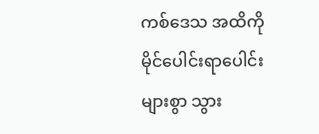ကစ်ဒေသ အထိကို မိုင်ပေါင်းရာပေါင်းများစွာ သွား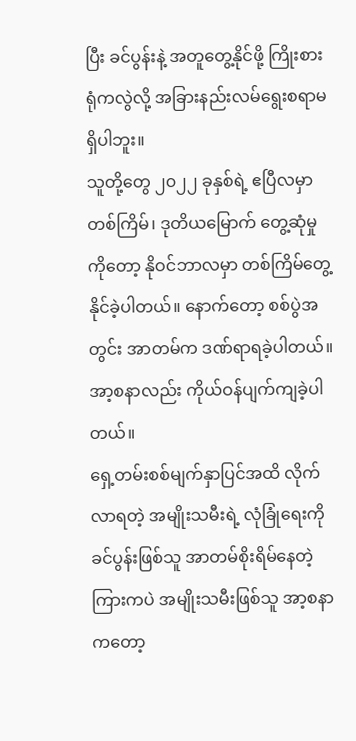ပြီး ခင်ပွန်းနဲ့ အတူတွေ့နိုင်ဖို့ ကြိုးစားရုံကလွဲလို့ အခြားနည်းလမ်ရွေးစရာမရှိပါဘူး။
သူတို့တွေ ၂၀၂၂ ခုနှစ်ရဲ့ ဧပြီလမှာ တစ်ကြိမ်၊ ဒုတိယမြောက် တွေ့ဆုံမှုကိုတော့ နိုဝင်ဘာလမှာ တစ်ကြိမ်တွေ့နိုင်ခဲ့ပါတယ်။ နောက်တော့ စစ်ပွဲအတွင်း အာတမ်က ဒဏ်ရာရခဲ့ပါတယ်။ အာ့စနာလည်း ကိုယ်ဝန်ပျက်ကျခဲ့ပါတယ်။
ရှေ့တမ်းစစ်မျက်နှာပြင်အထိ လိုက်လာရတဲ့ အမျိုးသမီးရဲ့ လုံခြုံရေးကို ခင်ပွန်းဖြစ်သူ အာတမ်စိုးရိမ်နေတဲ့ ကြားကပဲ အမျိုးသမီးဖြစ်သူ အာ့စနာကတော့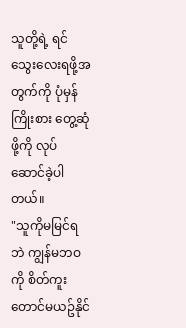သူတို့ရဲ့ ရင်သွေးလေးရဖို့အတွက်ကို ပုံမှန်ကြိုးစား တွေ့ဆုံဖို့ကို လုပ်ဆောင်ခဲ့ပါတယ်။
"သူကိုမမြင်ရဘဲ ကျွန်မဘဝကို စိတ်ကူးတောင်မယဥ်နိုင်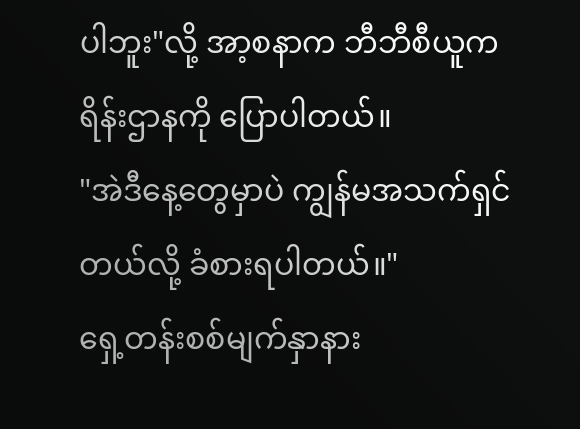ပါဘူး"လို့ အာ့စနာက ဘီဘီစီယူကရိန်းဌာနကို ပြောပါတယ်။
"အဲဒီနေ့တွေမှာပဲ ကျွန်မအသက်ရှင်တယ်လို့ ခံစားရပါတယ်။"
ရှေ့တန်းစစ်မျက်နှာနား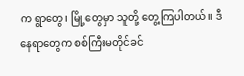က ရွာတွေ၊ မြို့တွေမှာ သူတို့ တွေ့ကြပါတယ်။ ဒီနေရာတွေက စစ်ကြီးမတိုင်ခင်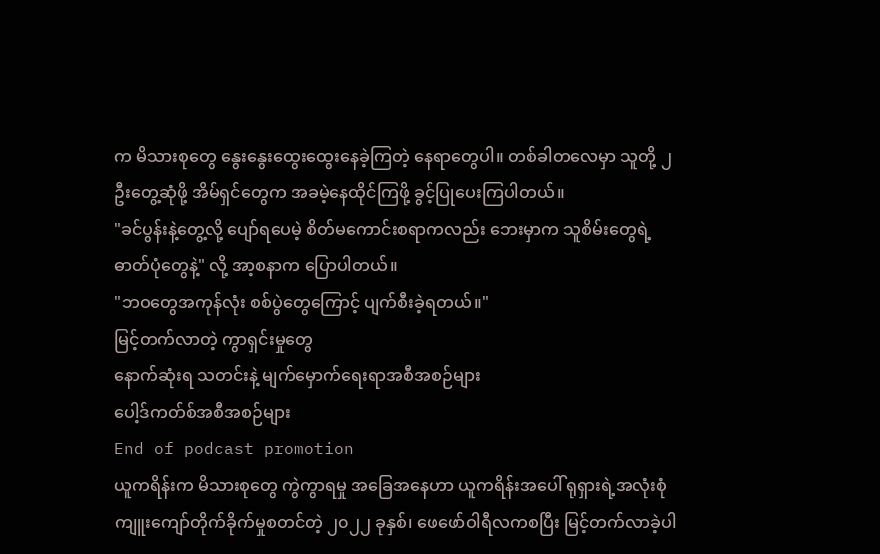က မိသားစုတွေ နွေးနွေးထွေးထွေးနေခဲ့ကြတဲ့ နေရာတွေပါ။ တစ်ခါတလေမှာ သူတို့ ၂ ဦးတွေ့ဆုံဖို့ အိမ်ရှင်တွေက အခမဲ့နေထိုင်ကြဖို့ ခွင့်ပြုပေးကြပါတယ်။
"ခင်ပွန်းနဲ့တွေ့လို့ ပျော်ရပေမဲ့ စိတ်မကောင်းစရာကလည်း ဘေးမှာက သူစိမ်းတွေရဲ့ ဓာတ်ပုံတွေနဲ့" လို့ အာ့စနာက ပြောပါတယ်။
"ဘဝတွေအကုန်လုံး စစ်ပွဲတွေကြောင့် ပျက်စီးခဲ့ရတယ်။"
မြင့်တက်လာတဲ့ ကွာရှင်းမှုတွေ
နောက်ဆုံးရ သတင်းနဲ့ မျက်မှောက်ရေးရာအစီအစဉ်များ
ပေါ့ဒ်ကတ်စ်အစီအစဉ်များ
End of podcast promotion
ယူကရိန်းက မိသားစုတွေ ကွဲကွာရမှု အခြေအနေဟာ ယူကရိန်းအပေါ် ရုရှားရဲ့အလုံးစုံကျူးကျော်တိုက်ခိုက်မှုစတင်တဲ့ ၂၀၂၂ ခုနှစ်၊ ဖေဖော်ဝါရီလကစပြီး မြင့်တက်လာခဲ့ပါ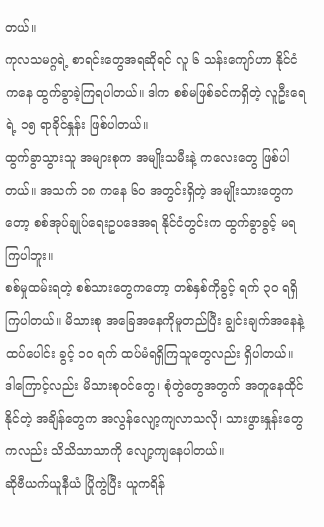တယ်။
ကုလသမဂ္ဂရဲ့ စာရင်းတွေအရဆိုရင် လူ ၆ သန်းကျော်ဟာ နိုင်ငံကနေ ထွက်ခွာခဲ့ကြရပါတယ်။ ဒါက စစ်မဖြစ်ခင်ကရှိတဲ့ လူဦးရေရဲ့ ၁၅ ရာခိုင်နှုန်း ဖြစ်ပါတယ်။
ထွက်ခွာသွားသူ အများစုက အမျိုးသမီးနဲ့ ကလေးတွေ ဖြစ်ပါတယ်။ အသက် ၁၈ ကနေ ၆၀ အတွင်းရှိတဲ့ အမျိုးသားတွေကတော့ စစ်အုပ်ချုပ်ရေးဥပဒေအရ နိုင်ငံတွင်းက ထွက်ခွာခွင့် မရကြပါဘူး။
စစ်မှုထမ်းရတဲ့ စစ်သားတွေကတော့ တစ်နှစ်ကိုခွင့် ရက် ၃၀ ရရှိကြပါတယ်။ မိသားစု အခြေအနေကိုမူတည်ပြီး ချွင်းချက်အနေနဲ့ ထပ်ပေါင်း ခွင့် ၁၀ ရက် ထပ်မံရရှိကြသူတွေလည်း ရှိပါတယ်။
ဒါကြောင့်လည်း မိသားစုဝင်တွေ၊ စုံတွဲတွေအတွက် အတူနေထိုင်နိုင်တဲ့ အချိန်တွေက အလွန်လျော့ကျလာသလို၊ သားဖွားနှုန်းတွေကလည်း သိသိသာသာကို လျော့ကျနေပါတယ်။
ဆိုဗီယက်ယူနီယံ ပြိုကွဲပြီး ယူကရိန်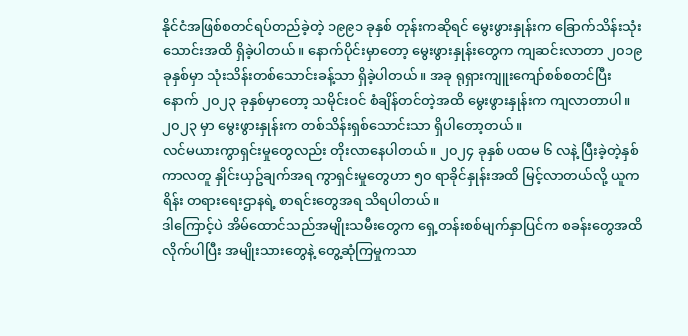နိုင်ငံအဖြစ်စတင်ရပ်တည်ခဲ့တဲ့ ၁၉၉၁ ခုနှစ် တုန်းကဆိုရင် မွေးဖွားနှုန်းက ခြောက်သိန်းသုံးသောင်းအထိ ရှိခဲ့ပါတယ်။ နောက်ပိုင်းမှာတော့ မွေးဖွားနှုန်းတွေက ကျဆင်းလာတာ ၂၀၁၉ ခုနှစ်မှာ သုံးသိန်းတစ်သောင်းခန့်သာ ရှိခဲ့ပါတယ်။ အခု ရုရှားကျူးကျော်စစ်စတင်ပြီးနောက် ၂၀၂၃ ခုနှစ်မှာတော့ သမိုင်းဝင် စံချိန်တင်တဲ့အထိ မွေးဖွားနှုန်းက ကျလာတာပါ။ ၂၀၂၃ မှာ မွေးဖွားနှုန်းက တစ်သိန်းရှစ်သောင်းသာ ရှိပါတော့တယ်။
လင်မယားကွာရှင်းမှုတွေလည်း တိုးလာနေပါတယ်။ ၂၀၂၄ ခုနှစ် ပထမ ၆ လနဲ့ ပြီးခဲ့တဲ့နှစ်ကာလတူ နှိုင်းယှဥ်ချက်အရ ကွာရှင်းမှုတွေဟာ ၅၀ ရာခိုင်နှုန်းအထိ မြင့်လာတယ်လို့ ယူကရိန်း တရားရေးဌာနရဲ့ စာရင်းတွေအရ သိရပါတယ်။
ဒါကြောင့်ပဲ အိမ်ထောင်သည်အမျိုးသမီးတွေက ရှေ့တန်းစစ်မျက်နှာပြင်က စခန်းတွေအထိ လိုက်ပါပြီး အမျိုးသားတွေနဲ့ တွေ့ဆုံကြမှုကသာ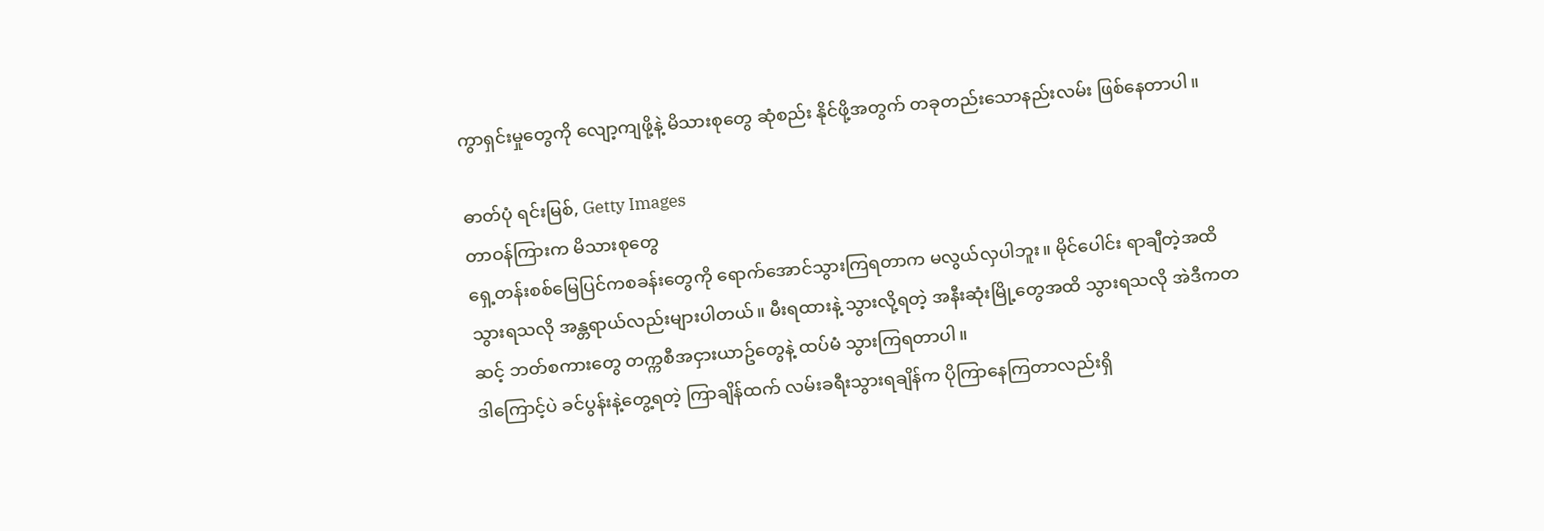ကွာရှင်းမှုတွေကို လျော့ကျဖို့နဲ့ မိသားစုတွေ ဆုံစည်း နိုင်ဖို့အတွက် တခုတည်းသောနည်းလမ်း ဖြစ်နေတာပါ။

ဓာတ်ပုံ ရင်းမြစ်, Getty Images
တာဝန်ကြားက မိသားစုတွေ
ရှေ့တန်းစစ်မြေပြင်ကစခန်းတွေကို ရောက်အောင်သွားကြရတာက မလွယ်လှပါဘူး။ မိုင်ပေါင်း ရာချီတဲ့အထိသွားရသလို အန္တရာယ်လည်းများပါတယ်။ မီးရထားနဲ့ သွားလို့ရတဲ့ အနီးဆုံးမြို့တွေအထိ သွားရသလို အဲဒီကတဆင့် ဘတ်စကားတွေ တက္ကစီအငှားယာဥ်တွေနဲ့ ထပ်မံ သွားကြရတာပါ။
ဒါကြောင့်ပဲ ခင်ပွန်းနဲ့တွေ့ရတဲ့ ကြာချိန်ထက် လမ်းခရီးသွားရချိန်က ပိုကြာနေကြတာလည်းရှိ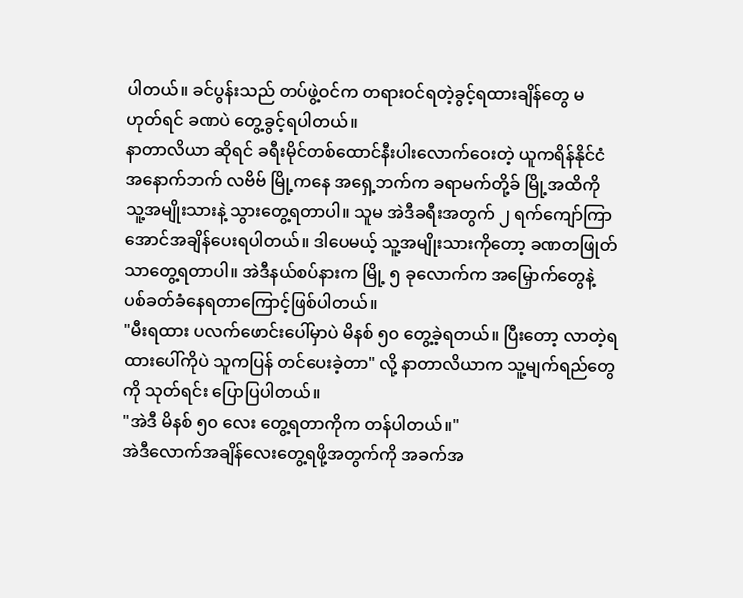ပါတယ်။ ခင်ပွန်းသည် တပ်ဖွဲ့ဝင်က တရားဝင်ရတဲ့ခွင့်ရထားချိန်တွေ မဟုတ်ရင် ခဏပဲ တွေ့ခွင့်ရပါတယ်။
နာတာလိယာ ဆိုရင် ခရီးမိုင်တစ်ထောင်နီးပါးလောက်ဝေးတဲ့ ယူကရိန်နိုင်ငံ အနောက်ဘက် လဗိဗ် မြို့ကနေ အရှေ့ဘက်က ခရာမက်တို့ခ် မြို့အထိကို သူ့အမျိုးသားနဲ့ သွားတွေ့ရတာပါ။ သူမ အဲဒီခရီးအတွက် ၂ ရက်ကျော်ကြာအောင်အချိန်ပေးရပါတယ်။ ဒါပေမယ့် သူ့အမျိုးသားကိုတော့ ခဏတဖြုတ်သာတွေ့ရတာပါ။ အဲဒီနယ်စပ်နားက မြို့ ၅ ခုလောက်က အမြှောက်တွေနဲ့ ပစ်ခတ်ခံနေရတာကြောင့်ဖြစ်ပါတယ်။
"မီးရထား ပလက်ဖောင်းပေါ်မှာပဲ မိနစ် ၅၀ တွေ့ခဲ့ရတယ်။ ပြီးတော့ လာတဲ့ရထားပေါ်ကိုပဲ သူကပြန် တင်ပေးခဲ့တာ" လို့ နာတာလိယာက သူ့မျက်ရည်တွေကို သုတ်ရင်း ပြောပြပါတယ်။
"အဲဒီ မိနစ် ၅၀ လေး တွေ့ရတာကိုက တန်ပါတယ်။"
အဲဒီလောက်အချိန်လေးတွေ့ရဖို့အတွက်ကို အခက်အ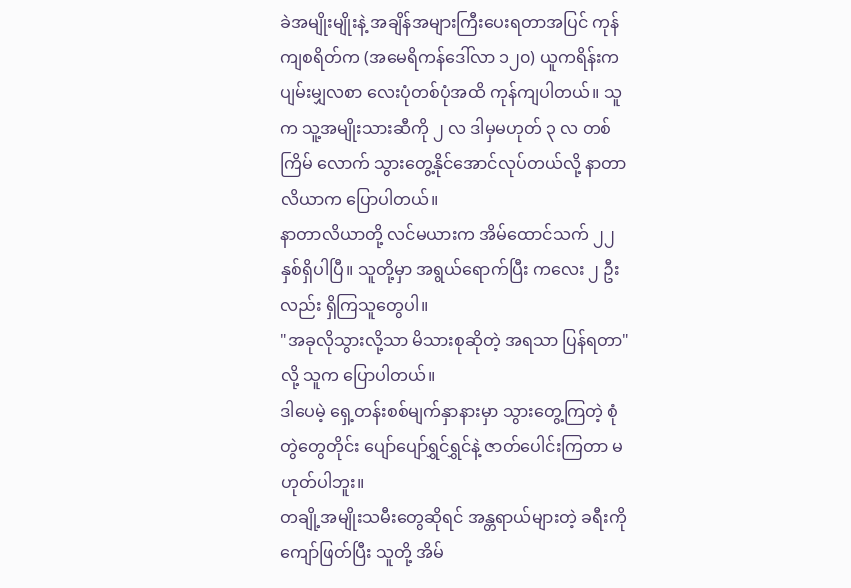ခဲအမျိုးမျိုးနဲ့ အချိန်အများကြီးပေးရတာအပြင် ကုန်ကျစရိတ်က (အမေရိကန်ဒေါ်လာ ၁၂၀) ယူကရိန်းက ပျမ်းမျှလစာ လေးပုံတစ်ပုံအထိ ကုန်ကျပါတယ်။ သူက သူ့အမျိုးသားဆီကို ၂ လ ဒါမှမဟုတ် ၃ လ တစ်ကြိမ် လောက် သွားတွေ့နိုင်အောင်လုပ်တယ်လို့ နာတာလိယာက ပြောပါတယ်။
နာတာလိယာတို့ လင်မယားက အိမ်ထောင်သက် ၂၂ နှစ်ရှိပါပြီ။ သူတို့မှာ အရွယ်ရောက်ပြီး ကလေး ၂ ဦးလည်း ရှိကြသူတွေပါ။
"အခုလိုသွားလို့သာ မိသားစုဆိုတဲ့ အရသာ ပြန်ရတာ"လို့ သူက ပြောပါတယ်။
ဒါပေမဲ့ ရှေ့တန်းစစ်မျက်နှာနားမှာ သွားတွေ့ကြတဲ့ စုံတွဲတွေတိုင်း ပျော်ပျော်ရွှင်ရွှင်နဲ့ ဇာတ်ပေါင်းကြတာ မဟုတ်ပါဘူး။
တချို့အမျိုးသမီးတွေဆိုရင် အန္တရာယ်များတဲ့ ခရီးကို ကျော်ဖြတ်ပြီး သူတို့ အိမ်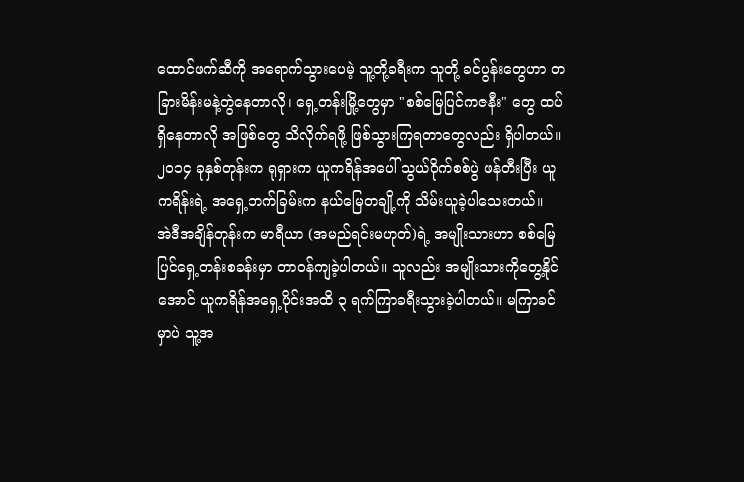ထောင်ဖက်ဆီကို အရောက်သွားပေမဲ့ သူ့တို့ခရီးက သူတို့ ခင်ပွန်းတွေဟာ တခြားမိန်းမနဲ့တွဲနေတာလို၊ ရှေ့တန်းမြို့တွေမှာ "စစ်မြေပြင်ကဇနီး" တွေ ထပ်ရှိနေတာလို အဖြစ်တွေ သိလိုက်ရဖို့ ဖြစ်သွားကြရတာတွေလည်း ရှိပါတယ်။
၂၀၁၄ ခုနှစ်တုန်းက ရုရှားက ယူကရိန်အပေါ် သွယ်ဝိုက်စစ်ပွဲ ဖန်တီးပြီး ယူကရိန်းရဲ့ အရှေ့ဘက်ခြမ်းက နယ်မြေတချို့ကို သိမ်းယူခဲ့ပါသေးတယ်။
အဲဒီအချိန်တုန်းက မာရီယာ (အမည်ရင်းမဟုတ်)ရဲ့ အမျိုးသားဟာ စစ်မြေပြင်ရှေ့တန်းစခန်းမှာ တာဝန်ကျခဲ့ပါတယ်။ သူလည်း အမျိုးသားကိုတွေ့နိုင်အောင် ယူကရိန်အရှေ့ပိုင်းအထိ ၃ ရက်ကြာခရီးသွားခဲ့ပါတယ်။ မကြာခင်မှာပဲ သူ့အ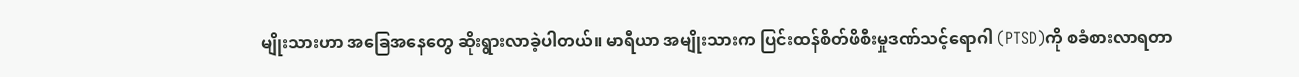မျိုးသားဟာ အခြေအနေတွေ ဆိုးရွားလာခဲ့ပါတယ်။ မာရီယာ အမျိုးသားက ပြင်းထန်စိတ်ဖိစီးမှုဒဏ်သင့်ရောဂါ (PTSD)ကို စခံစားလာရတာ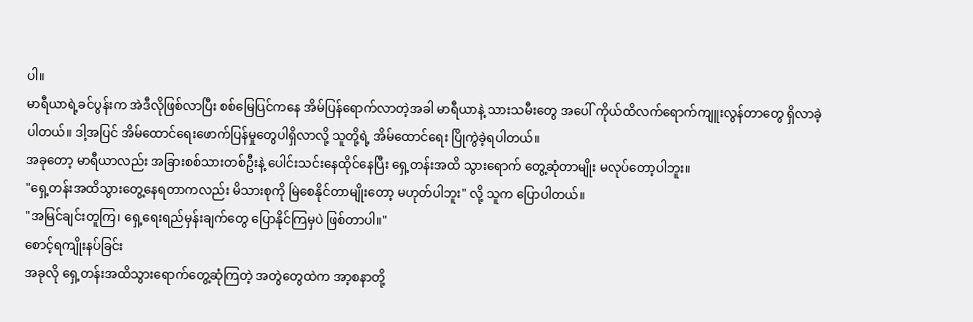ပါ။
မာရီယာရဲ့ခင်ပွန်းက အဲဒီလိုဖြစ်လာပြီး စစ်မြေပြင်ကနေ အိမ်ပြန်ရောက်လာတဲ့အခါ မာရီယာနဲ့ သားသမီးတွေ အပေါ် ကိုယ်ထိလက်ရောက်ကျူးလွန်တာတွေ ရှိလာခဲ့ပါတယ်။ ဒါ့အပြင် အိမ်ထောင်ရေးဖောက်ပြန်မှုတွေပါရှိလာလို့ သူတို့ရဲ့ အိမ်ထောင်ရေး ပြိုကွဲခဲ့ရပါတယ်။
အခုတော့ မာရီယာလည်း အခြားစစ်သားတစ်ဦးနဲ့ ပေါင်းသင်းနေထိုင်နေပြီး ရှေ့တန်းအထိ သွားရောက် တွေ့ဆုံတာမျိုး မလုပ်တော့ပါဘူး။
"ရှေ့တန်းအထိသွားတွေ့နေရတာကလည်း မိသားစုကို မြဲစေနိုင်တာမျိုးတော့ မဟုတ်ပါဘူး" လို့ သူက ပြောပါတယ်။
"အမြင်ချင်းတူကြ၊ ရှေ့ရေးရည်မှန်းချက်တွေ ပြောနိုင်ကြမှပဲ ဖြစ်တာပါ။"
စောင့်ရကျိုးနပ်ခြင်း
အခုလို ရှေ့တန်းအထိသွားရောက်တွေ့ဆုံကြတဲ့ အတွဲတွေထဲက အာ့စနာတို့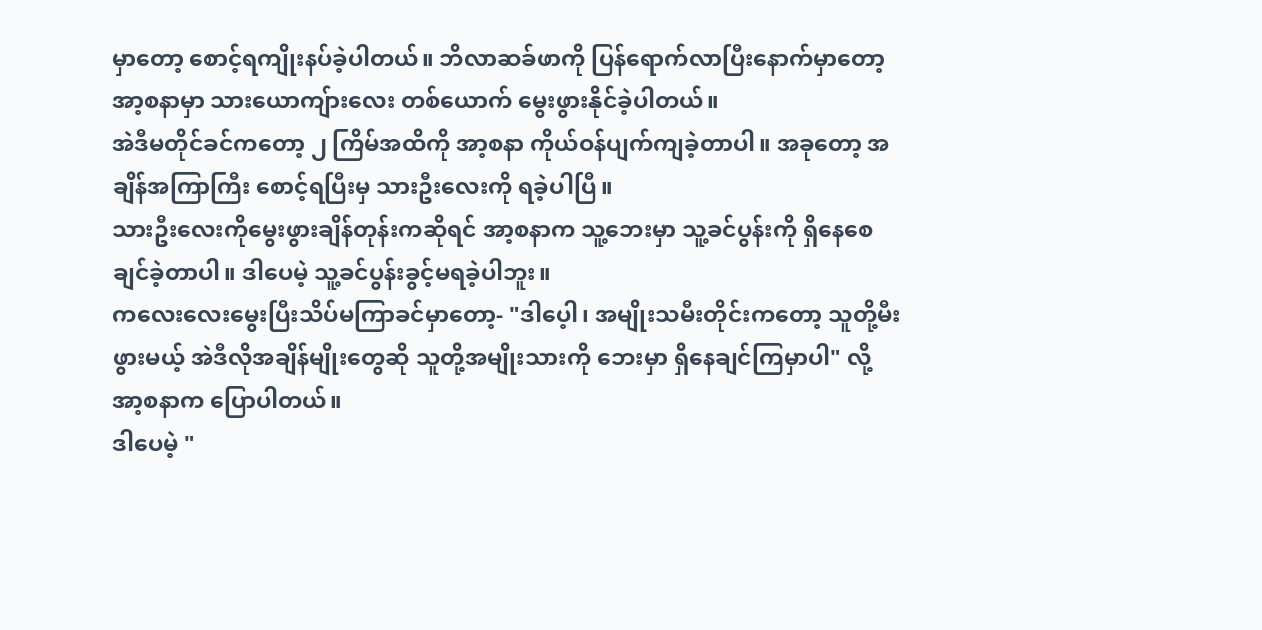မှာတော့ စောင့်ရကျိုးနပ်ခဲ့ပါတယ်။ ဘိလာဆခ်ဖာကို ပြန်ရောက်လာပြီးနောက်မှာတော့ အာ့စနာမှာ သားယောကျ်ားလေး တစ်ယောက် မွေးဖွားနိုင်ခဲ့ပါတယ်။
အဲဒီမတိုင်ခင်ကတော့ ၂ ကြိမ်အထိကို အာ့စနာ ကိုယ်ဝန်ပျက်ကျခဲ့တာပါ။ အခုတော့ အချိန်အကြာကြီး စောင့်ရပြီးမှ သားဦးလေးကို ရခဲ့ပါပြီ။
သားဦးလေးကိုမွေးဖွားချိန်တုန်းကဆိုရင် အာ့စနာက သူ့ဘေးမှာ သူ့ခင်ပွန်းကို ရှိနေစေချင်ခဲ့တာပါ။ ဒါပေမဲ့ သူ့ခင်ပွန်းခွင့်မရခဲ့ပါဘူး။
ကလေးလေးမွေးပြီးသိပ်မကြာခင်မှာတော့- "ဒါပေ့ါ၊ အမျိုးသမီးတိုင်းကတော့ သူတို့မီးဖွားမယ့် အဲဒီလိုအချိန်မျိုးတွေဆို သူတို့အမျိုးသားကို ဘေးမှာ ရှိနေချင်ကြမှာပါ" လို့ အာ့စနာက ပြောပါတယ်။
ဒါပေမဲ့ "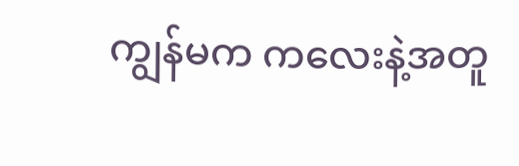ကျွန်မက ကလေးနဲ့အတူ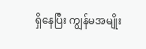ရှိနေပြီး ကျွန်မအမျိုး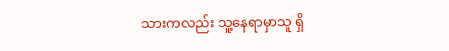သားကလည်း သူ့နေရာမှာသူ ရှိ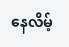နေလိမ့်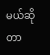မယ်ဆိုတာ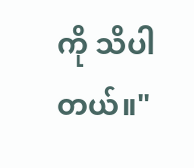ကို သိပါတယ်။"